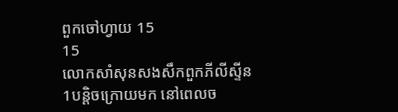ពួកចៅហ្វាយ 15
15
លោកសាំសុនសងសឹកពួកភីលីស្ទីន
1បន្តិចក្រោយមក នៅពេលច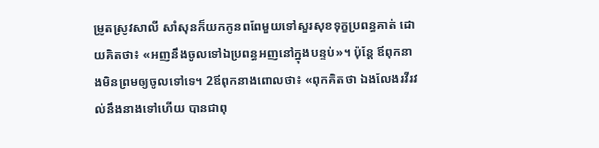ម្រូតស្រូវសាលី សាំសុនក៏យកកូនពពែមួយទៅសួរសុខទុក្ខប្រពន្ធគាត់ ដោយគិតថា៖ «អញនឹងចូលទៅឯប្រពន្ធអញនៅក្នុងបន្ទប់»។ ប៉ុន្ដែ ឪពុកនាងមិនព្រមឲ្យចូលទៅទេ។ 2ឪពុកនាងពោលថា៖ «ពុកគិតថា ឯងលែងរវីរវល់នឹងនាងទៅហើយ បានជាពុ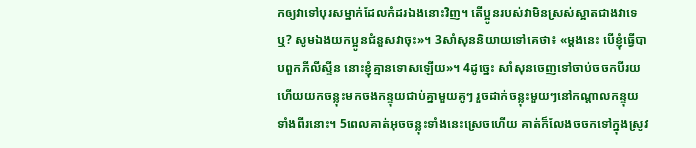កឲ្យវាទៅបុរសម្នាក់ដែលកំដរឯងនោះវិញ។ តើប្អូនរបស់វាមិនស្រស់ស្អាតជាងវាទេឬ? សូមឯងយកប្អូនជំនួសវាចុះ»។ 3សាំសុននិយាយទៅគេថា៖ «ម្តងនេះ បើខ្ញុំធ្វើបាបពួកភីលីស្ទីន នោះខ្ញុំគ្មានទោសឡើយ»។ 4ដូច្នេះ សាំសុនចេញទៅចាប់ចចកបីរយ ហើយយកចន្លុះមកចងកន្ទុយជាប់គ្នាមួយគូៗ រួចដាក់ចន្លុះមួយៗនៅកណ្ដាលកន្ទុយទាំងពីរនោះ។ 5ពេលគាត់អុចចន្លុះទាំងនេះស្រេចហើយ គាត់ក៏លែងចចកទៅក្នុងស្រូវ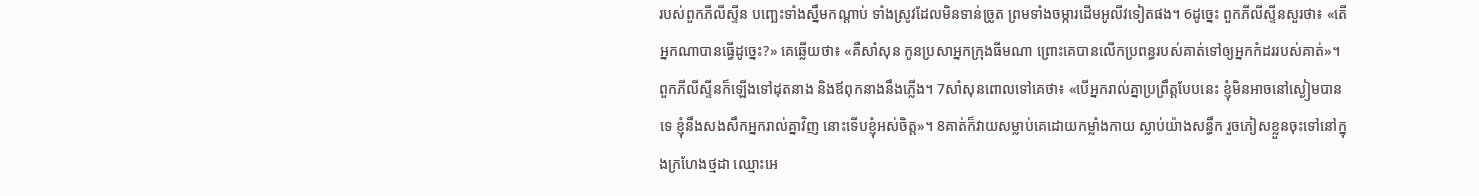របស់ពួកភីលីស្ទីន បញ្ឆេះទាំងស្នឹមកណ្ដាប់ ទាំងស្រូវដែលមិនទាន់ច្រូត ព្រមទាំងចម្ការដើមអូលីវទៀតផង។ 6ដូច្នេះ ពួកភីលីស្ទីនសួរថា៖ «តើអ្នកណាបានធ្វើដូច្នេះ?» គេឆ្លើយថា៖ «គឺសាំសុន កូនប្រសាអ្នកក្រុងធីមណា ព្រោះគេបានលើកប្រពន្ធរបស់គាត់ទៅឲ្យអ្នកកំដររបស់គាត់»។ ពួកភីលីស្ទីនក៏ឡើងទៅដុតនាង និងឪពុកនាងនឹងភ្លើង។ 7សាំសុនពោលទៅគេថា៖ «បើអ្នករាល់គ្នាប្រព្រឹត្តបែបនេះ ខ្ញុំមិនអាចនៅស្ងៀមបានទេ ខ្ញុំនឹងសងសឹកអ្នករាល់គ្នាវិញ នោះទើបខ្ញុំអស់ចិត្ត»។ 8គាត់ក៏វាយសម្លាប់គេដោយកម្លាំងកាយ ស្លាប់យ៉ាងសន្ធឹក រួចភៀសខ្លួនចុះទៅនៅក្នុងក្រហែងថ្មដា ឈ្មោះអេ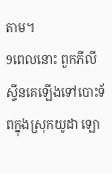តាម។
9ពេលនោះ ពួកភីលីស្ទីនគេឡើងទៅបោះទ័ពក្នុងស្រុកយូដា ឡោ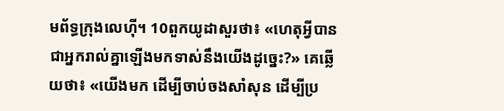មព័ទ្ធក្រុងលេហ៊ី។ 10ពួកយូដាសួរថា៖ «ហេតុអ្វីបានជាអ្នករាល់គ្នាឡើងមកទាស់នឹងយើងដូច្នេះ?» គេឆ្លើយថា៖ «យើងមក ដើម្បីចាប់ចងសាំសុន ដើម្បីប្រ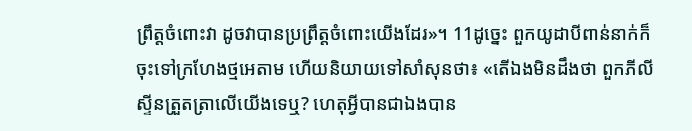ព្រឹត្តចំពោះវា ដូចវាបានប្រព្រឹត្តចំពោះយើងដែរ»។ 11ដូច្នេះ ពួកយូដាបីពាន់នាក់ក៏ចុះទៅក្រហែងថ្មអេតាម ហើយនិយាយទៅសាំសុនថា៖ «តើឯងមិនដឹងថា ពួកភីលីស្ទីនត្រួតត្រាលើយើងទេឬ? ហេតុអ្វីបានជាឯងបាន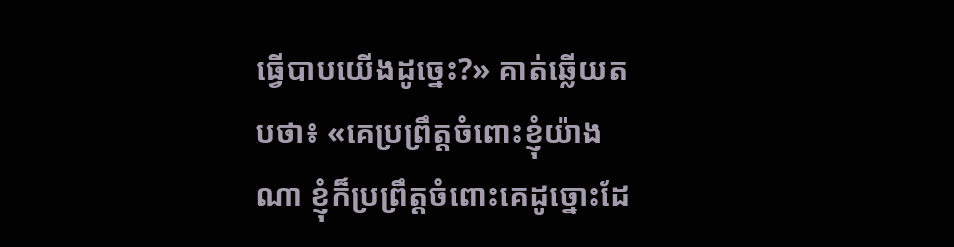ធ្វើបាបយើងដូច្នេះ?» គាត់ឆ្លើយតបថា៖ «គេប្រព្រឹត្តចំពោះខ្ញុំយ៉ាងណា ខ្ញុំក៏ប្រព្រឹត្តចំពោះគេដូច្នោះដែ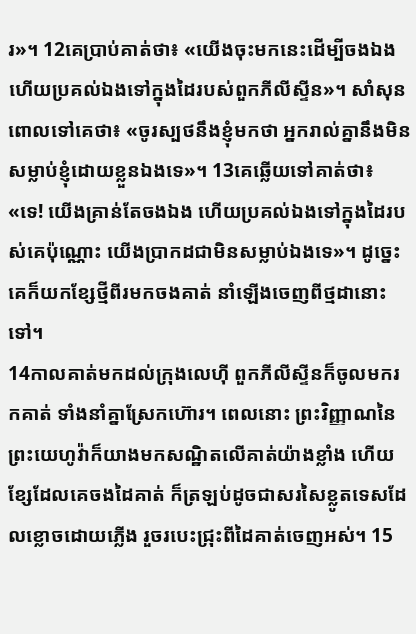រ»។ 12គេប្រាប់គាត់ថា៖ «យើងចុះមកនេះដើម្បីចងឯង ហើយប្រគល់ឯងទៅក្នុងដៃរបស់ពួកភីលីស្ទីន»។ សាំសុនពោលទៅគេថា៖ «ចូរស្បថនឹងខ្ញុំមកថា អ្នករាល់គ្នានឹងមិនសម្លាប់ខ្ញុំដោយខ្លួនឯងទេ»។ 13គេឆ្លើយទៅគាត់ថា៖ «ទេ! យើងគ្រាន់តែចងឯង ហើយប្រគល់ឯងទៅក្នុងដៃរបស់គេប៉ុណ្ណោះ យើងប្រាកដជាមិនសម្លាប់ឯងទេ»។ ដូច្នេះ គេក៏យកខ្សែថ្មីពីរមកចងគាត់ នាំឡើងចេញពីថ្មដានោះទៅ។
14កាលគាត់មកដល់ក្រុងលេហ៊ី ពួកភីលីស្ទីនក៏ចូលមករកគាត់ ទាំងនាំគ្នាស្រែកហ៊ោរ។ ពេលនោះ ព្រះវិញ្ញាណនៃព្រះយេហូវ៉ាក៏យាងមកសណ្ឋិតលើគាត់យ៉ាងខ្លាំង ហើយខ្សែដែលគេចងដៃគាត់ ក៏ត្រឡប់ដូចជាសរសៃខ្លូតទេសដែលខ្លោចដោយភ្លើង រួចរបេះជ្រុះពីដៃគាត់ចេញអស់។ 15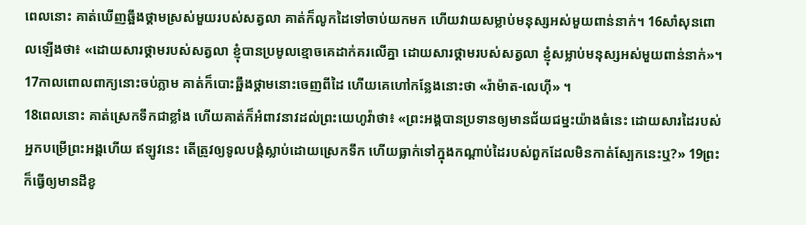ពេលនោះ គាត់ឃើញឆ្អឹងថ្គាមស្រស់មួយរបស់សត្វលា គាត់ក៏លូកដៃទៅចាប់យកមក ហើយវាយសម្លាប់មនុស្សអស់មួយពាន់នាក់។ 16សាំសុនពោលឡើងថា៖ «ដោយសារថ្គាមរបស់សត្វលា ខ្ញុំបានប្រមូលខ្មោចគេដាក់គរលើគ្នា ដោយសារថ្គាមរបស់សត្វលា ខ្ញុំសម្លាប់មនុស្សអស់មួយពាន់នាក់»។ 17កាលពោលពាក្យនោះចប់ភ្លាម គាត់ក៏បោះឆ្អឹងថ្គាមនោះចេញពីដៃ ហើយគេហៅកន្លែងនោះថា «រ៉ាម៉ាត-លេហ៊ី» ។
18ពេលនោះ គាត់ស្រេកទឹកជាខ្លាំង ហើយគាត់ក៏អំពាវនាវដល់ព្រះយេហូវ៉ាថា៖ «ព្រះអង្គបានប្រទានឲ្យមានជ័យជម្នះយ៉ាងធំនេះ ដោយសារដៃរបស់អ្នកបម្រើព្រះអង្គហើយ ឥឡូវនេះ តើត្រូវឲ្យទូលបង្គំស្លាប់ដោយស្រេកទឹក ហើយធ្លាក់ទៅក្នុងកណ្ដាប់ដៃរបស់ពួកដែលមិនកាត់ស្បែកនេះឬ?» 19ព្រះក៏ធ្វើឲ្យមានដីខូ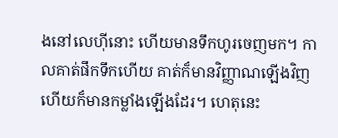ងនៅលេហ៊ីនោះ ហើយមានទឹកហូរចេញមក។ កាលគាត់ផឹកទឹកហើយ គាត់ក៏មានវិញ្ញាណឡើងវិញ ហើយក៏មានកម្លាំងឡើងដែរ។ ហេតុនេះ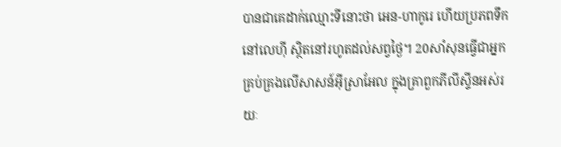បានជាគេដាក់ឈ្មោះទីនោះថា អេន-ហាកូរេ ហើយប្រភពទឹកនៅលេហ៊ី ស្ថិតនៅរហូតដល់សព្វថ្ងៃ។ 20សាំសុនធ្វើជាអ្នកគ្រប់គ្រងលើសាសន៍អ៊ីស្រាអែល ក្នុងគ្រាពួកភីលីស្ទីនអស់រយៈ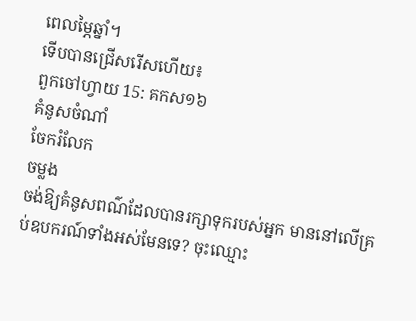ពេលម្ភៃឆ្នាំ។
ទើបបានជ្រើសរើសហើយ៖
ពួកចៅហ្វាយ 15: គកស១៦
គំនូសចំណាំ
ចែករំលែក
ចម្លង
ចង់ឱ្យគំនូសពណ៌ដែលបានរក្សាទុករបស់អ្នក មាននៅលើគ្រប់ឧបករណ៍ទាំងអស់មែនទេ? ចុះឈ្មោះ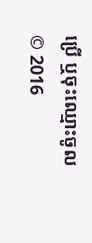ប្រើ ឬចុះឈ្មោះចូល
© 2016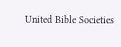United Bible Societies